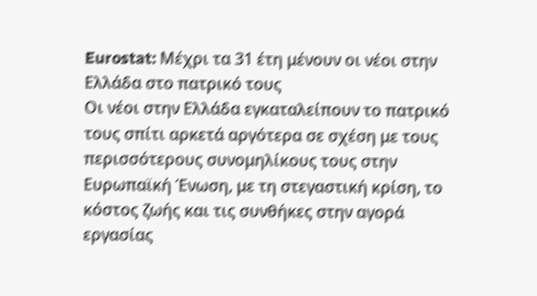Eurostat: Μέχρι τα 31 έτη μένουν οι νέοι στην Ελλάδα στο πατρικό τους
Οι νέοι στην Ελλάδα εγκαταλείπουν το πατρικό τους σπίτι αρκετά αργότερα σε σχέση με τους περισσότερους συνομηλίκους τους στην Ευρωπαϊκή Ένωση, με τη στεγαστική κρίση, το κόστος ζωής και τις συνθήκες στην αγορά εργασίας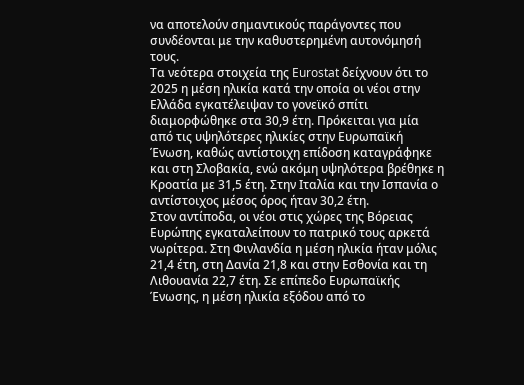να αποτελούν σημαντικούς παράγοντες που συνδέονται με την καθυστερημένη αυτονόμησή τους.
Τα νεότερα στοιχεία της Eurostat δείχνουν ότι το 2025 η μέση ηλικία κατά την οποία οι νέοι στην Ελλάδα εγκατέλειψαν το γονεϊκό σπίτι διαμορφώθηκε στα 30,9 έτη. Πρόκειται για μία από τις υψηλότερες ηλικίες στην Ευρωπαϊκή Ένωση, καθώς αντίστοιχη επίδοση καταγράφηκε και στη Σλοβακία, ενώ ακόμη υψηλότερα βρέθηκε η Κροατία με 31,5 έτη. Στην Ιταλία και την Ισπανία ο αντίστοιχος μέσος όρος ήταν 30,2 έτη.
Στον αντίποδα, οι νέοι στις χώρες της Βόρειας Ευρώπης εγκαταλείπουν το πατρικό τους αρκετά νωρίτερα. Στη Φινλανδία η μέση ηλικία ήταν μόλις 21,4 έτη, στη Δανία 21,8 και στην Εσθονία και τη Λιθουανία 22,7 έτη. Σε επίπεδο Ευρωπαϊκής Ένωσης, η μέση ηλικία εξόδου από το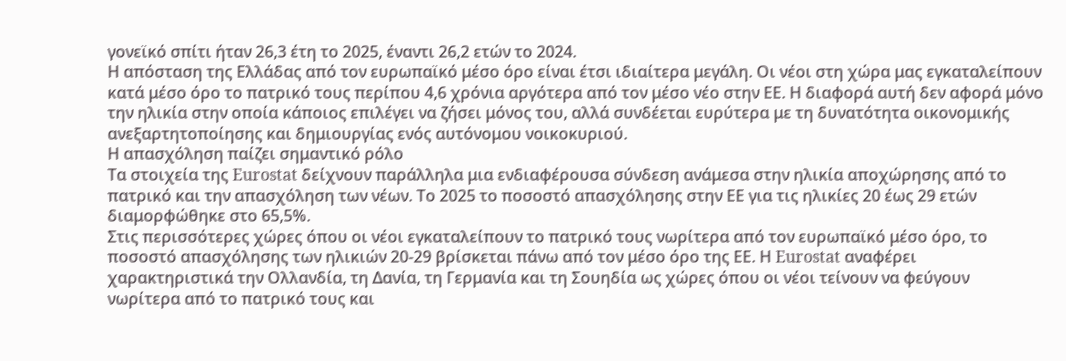γονεϊκό σπίτι ήταν 26,3 έτη το 2025, έναντι 26,2 ετών το 2024.
Η απόσταση της Ελλάδας από τον ευρωπαϊκό μέσο όρο είναι έτσι ιδιαίτερα μεγάλη. Οι νέοι στη χώρα μας εγκαταλείπουν κατά μέσο όρο το πατρικό τους περίπου 4,6 χρόνια αργότερα από τον μέσο νέο στην ΕΕ. Η διαφορά αυτή δεν αφορά μόνο την ηλικία στην οποία κάποιος επιλέγει να ζήσει μόνος του, αλλά συνδέεται ευρύτερα με τη δυνατότητα οικονομικής ανεξαρτητοποίησης και δημιουργίας ενός αυτόνομου νοικοκυριού.
Η απασχόληση παίζει σημαντικό ρόλο
Τα στοιχεία της Eurostat δείχνουν παράλληλα μια ενδιαφέρουσα σύνδεση ανάμεσα στην ηλικία αποχώρησης από το πατρικό και την απασχόληση των νέων. Το 2025 το ποσοστό απασχόλησης στην ΕΕ για τις ηλικίες 20 έως 29 ετών διαμορφώθηκε στο 65,5%.
Στις περισσότερες χώρες όπου οι νέοι εγκαταλείπουν το πατρικό τους νωρίτερα από τον ευρωπαϊκό μέσο όρο, το ποσοστό απασχόλησης των ηλικιών 20-29 βρίσκεται πάνω από τον μέσο όρο της ΕΕ. Η Eurostat αναφέρει χαρακτηριστικά την Ολλανδία, τη Δανία, τη Γερμανία και τη Σουηδία ως χώρες όπου οι νέοι τείνουν να φεύγουν νωρίτερα από το πατρικό τους και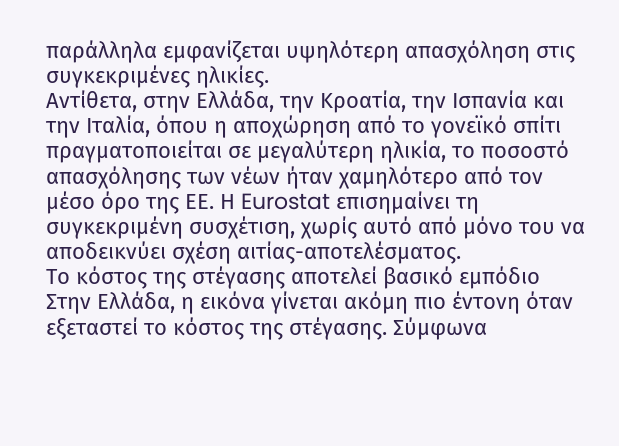παράλληλα εμφανίζεται υψηλότερη απασχόληση στις συγκεκριμένες ηλικίες.
Αντίθετα, στην Ελλάδα, την Κροατία, την Ισπανία και την Ιταλία, όπου η αποχώρηση από το γονεϊκό σπίτι πραγματοποιείται σε μεγαλύτερη ηλικία, το ποσοστό απασχόλησης των νέων ήταν χαμηλότερο από τον μέσο όρο της ΕΕ. Η Eurostat επισημαίνει τη συγκεκριμένη συσχέτιση, χωρίς αυτό από μόνο του να αποδεικνύει σχέση αιτίας-αποτελέσματος.
Το κόστος της στέγασης αποτελεί βασικό εμπόδιο
Στην Ελλάδα, η εικόνα γίνεται ακόμη πιο έντονη όταν εξεταστεί το κόστος της στέγασης. Σύμφωνα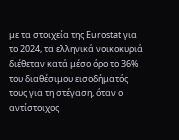με τα στοιχεία της Eurostat για το 2024, τα ελληνικά νοικοκυριά διέθεταν κατά μέσο όρο το 36% του διαθέσιμου εισοδήματός τους για τη στέγαση, όταν ο αντίστοιχος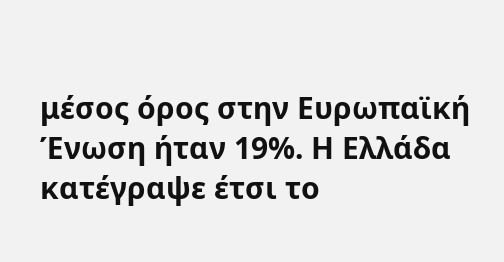μέσος όρος στην Ευρωπαϊκή Ένωση ήταν 19%. Η Ελλάδα κατέγραψε έτσι το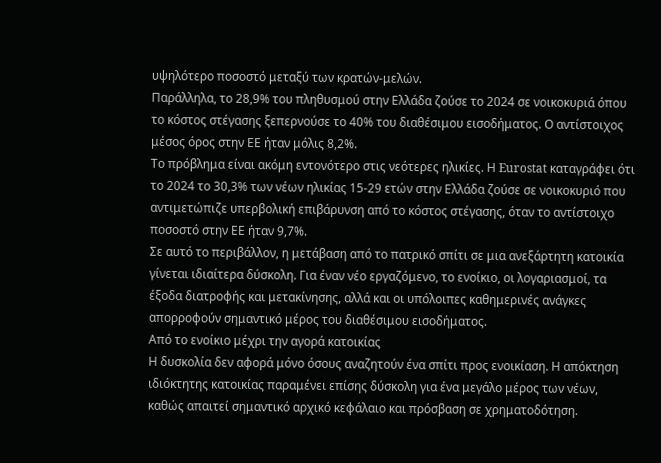υψηλότερο ποσοστό μεταξύ των κρατών-μελών.
Παράλληλα, το 28,9% του πληθυσμού στην Ελλάδα ζούσε το 2024 σε νοικοκυριά όπου το κόστος στέγασης ξεπερνούσε το 40% του διαθέσιμου εισοδήματος. Ο αντίστοιχος μέσος όρος στην ΕΕ ήταν μόλις 8,2%.
Το πρόβλημα είναι ακόμη εντονότερο στις νεότερες ηλικίες. Η Eurostat καταγράφει ότι το 2024 το 30,3% των νέων ηλικίας 15-29 ετών στην Ελλάδα ζούσε σε νοικοκυριό που αντιμετώπιζε υπερβολική επιβάρυνση από το κόστος στέγασης, όταν το αντίστοιχο ποσοστό στην ΕΕ ήταν 9,7%.
Σε αυτό το περιβάλλον, η μετάβαση από το πατρικό σπίτι σε μια ανεξάρτητη κατοικία γίνεται ιδιαίτερα δύσκολη. Για έναν νέο εργαζόμενο, το ενοίκιο, οι λογαριασμοί, τα έξοδα διατροφής και μετακίνησης, αλλά και οι υπόλοιπες καθημερινές ανάγκες απορροφούν σημαντικό μέρος του διαθέσιμου εισοδήματος.
Από το ενοίκιο μέχρι την αγορά κατοικίας
Η δυσκολία δεν αφορά μόνο όσους αναζητούν ένα σπίτι προς ενοικίαση. Η απόκτηση ιδιόκτητης κατοικίας παραμένει επίσης δύσκολη για ένα μεγάλο μέρος των νέων, καθώς απαιτεί σημαντικό αρχικό κεφάλαιο και πρόσβαση σε χρηματοδότηση.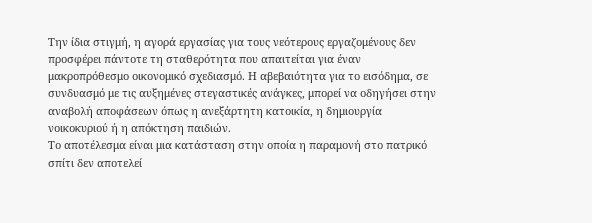Την ίδια στιγμή, η αγορά εργασίας για τους νεότερους εργαζομένους δεν προσφέρει πάντοτε τη σταθερότητα που απαιτείται για έναν μακροπρόθεσμο οικονομικό σχεδιασμό. Η αβεβαιότητα για το εισόδημα, σε συνδυασμό με τις αυξημένες στεγαστικές ανάγκες, μπορεί να οδηγήσει στην αναβολή αποφάσεων όπως η ανεξάρτητη κατοικία, η δημιουργία νοικοκυριού ή η απόκτηση παιδιών.
Το αποτέλεσμα είναι μια κατάσταση στην οποία η παραμονή στο πατρικό σπίτι δεν αποτελεί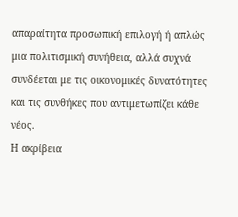απαραίτητα προσωπική επιλογή ή απλώς μια πολιτισμική συνήθεια, αλλά συχνά συνδέεται με τις οικονομικές δυνατότητες και τις συνθήκες που αντιμετωπίζει κάθε νέος.
Η ακρίβεια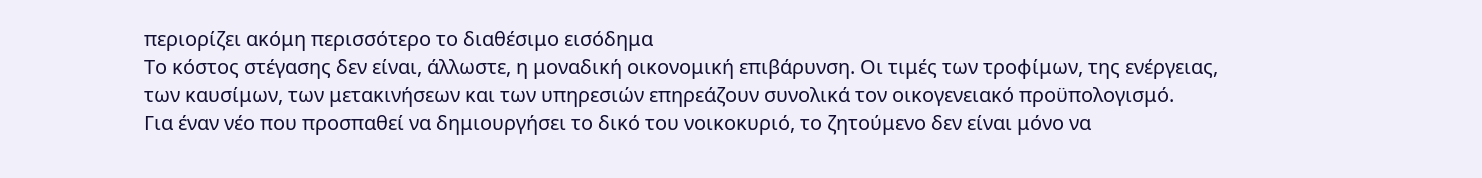περιορίζει ακόμη περισσότερο το διαθέσιμο εισόδημα
Το κόστος στέγασης δεν είναι, άλλωστε, η μοναδική οικονομική επιβάρυνση. Οι τιμές των τροφίμων, της ενέργειας, των καυσίμων, των μετακινήσεων και των υπηρεσιών επηρεάζουν συνολικά τον οικογενειακό προϋπολογισμό.
Για έναν νέο που προσπαθεί να δημιουργήσει το δικό του νοικοκυριό, το ζητούμενο δεν είναι μόνο να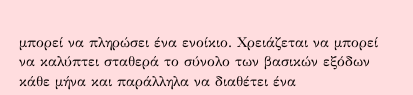μπορεί να πληρώσει ένα ενοίκιο. Χρειάζεται να μπορεί να καλύπτει σταθερά το σύνολο των βασικών εξόδων κάθε μήνα και παράλληλα να διαθέτει ένα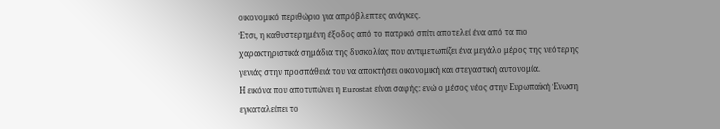οικονομικό περιθώριο για απρόβλεπτες ανάγκες.
Έτσι, η καθυστερημένη έξοδος από το πατρικό σπίτι αποτελεί ένα από τα πιο χαρακτηριστικά σημάδια της δυσκολίας που αντιμετωπίζει ένα μεγάλο μέρος της νεότερης γενιάς στην προσπάθειά του να αποκτήσει οικονομική και στεγαστική αυτονομία.
Η εικόνα που αποτυπώνει η Eurostat είναι σαφής: ενώ ο μέσος νέος στην Ευρωπαϊκή Ένωση εγκαταλείπει το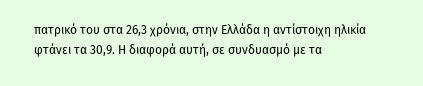πατρικό του στα 26,3 χρόνια, στην Ελλάδα η αντίστοιχη ηλικία φτάνει τα 30,9. Η διαφορά αυτή, σε συνδυασμό με τα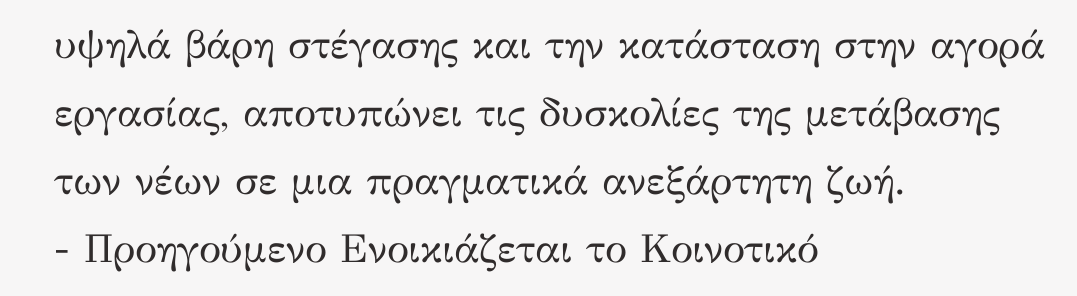υψηλά βάρη στέγασης και την κατάσταση στην αγορά εργασίας, αποτυπώνει τις δυσκολίες της μετάβασης των νέων σε μια πραγματικά ανεξάρτητη ζωή.
- Προηγούμενο Ενοικιάζεται το Κοινοτικό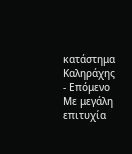κατάστημα Καληράχης
- Επόμενο Με μεγάλη επιτυχία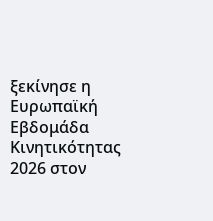ξεκίνησε η Ευρωπαϊκή Εβδομάδα Κινητικότητας 2026 στον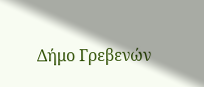Δήμο Γρεβενών